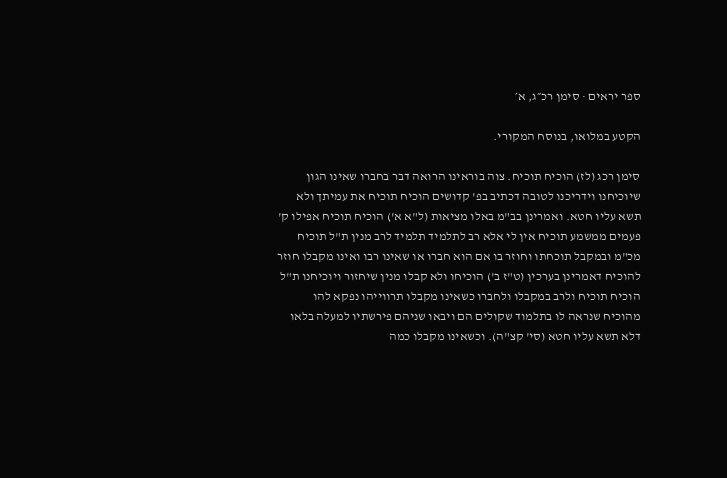ספר יראים · סימן רכ״ג, א׳

הקטע במלואו, בנוסח המקורי.

סימן רכג (לז) הוכיח תוכיח. צוה בוראינו הרואה דבר בחברו שאינו הגון שיוכיחנו וידריכנו לטובה דכתיב בפ' קדושים הוכיח תוכיח את עמיתך ולא תשא עליו חטא. ואמרינן בב"מ באלו מציאות (ל"א א') הוכיח תוכיח אפילו ק' פעמים ממשמע תוכיח אין לי אלא רב לתלמיד תלמיד לרב מנין ת"ל תוכיח מכ"מ ובמקבל תוכחתו וחוזר בו אם הוא חברו או שאינו רבו ואינו מקבלו חוזר להוכיח דאמרינן בערכין (ט"ז ב') הוכיחו ולא קבלו מנין שיחזור ויוכיחנו ת"ל הוכיח תוכיח ולרב במקבלו ולחברו כשאינו מקבלו תרווייהו נפקא להו מהוכיח שנראה לו בתלמוד שקולים הם ויבאו שניהם פירשתיו למעלה בלאו דלא תשא עליו חטא (סי' קצ"ה). וכשאינו מקבלו כמה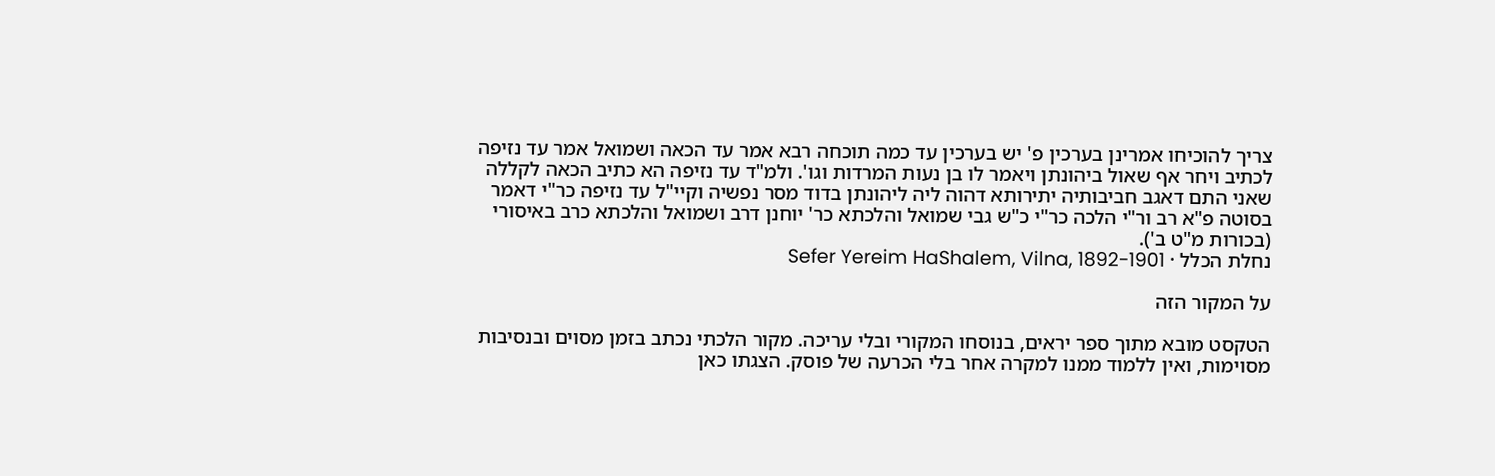צריך להוכיחו אמרינן בערכין פ' יש בערכין עד כמה תוכחה רבא אמר עד הכאה ושמואל אמר עד נזיפה לכתיב ויחר אף שאול ביהונתן ויאמר לו בן נעות המרדות וגו'. ולמ"ד עד נזיפה הא כתיב הכאה לקללה שאני התם דאגב חביבותיה יתירותא דהוה ליה ליהונתן בדוד מסר נפשיה וקיי"ל עד נזיפה כר"י דאמר בסוטה פ"א רב ור"י הלכה כר"י כ"ש גבי שמואל והלכתא כר' יוחנן דרב ושמואל והלכתא כרב באיסורי (בכורות מ"ט ב').
נחלת הכלל · Sefer Yereim HaShalem, Vilna, 1892-1901

על המקור הזה

הטקסט מובא מתוך ספר יראים, בנוסחו המקורי ובלי עריכה. מקור הלכתי נכתב בזמן מסוים ובנסיבות מסוימות, ואין ללמוד ממנו למקרה אחר בלי הכרעה של פוסק. הצגתו כאן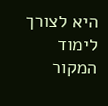היא לצורך לימוד המקור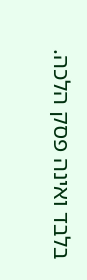בלבד ואינה פסק הלכה.